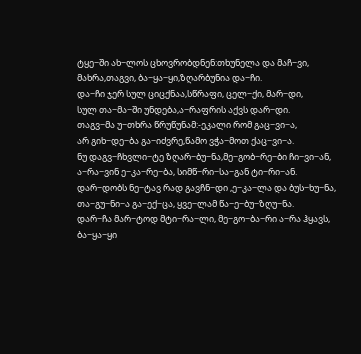ტყე−ში ახ−ლოს ცხოვრობდნენ:თხუნელა და მაჩ−ვი,
მახრა,თაგვი, ბა−ყა−ყი,ზღარბუნია და−ჩი.
და−ჩი ჯერ სულ ციცქნაა,სწრაფი, ცელ−ქი, მარ−დი,
სულ თა−მა−ში უნდება,ა−რაფრის აქვს დარ−დი.
თაგვ−მა უ−თხრა წრუწუნამ:-ეკალი რომ გაც−ვი−ა,
არ გიხ−დე−ბა გა−იძვრე,წამო ვჭა−მოთ ქაც−ვი−ა.
ნუ დაგვ−ჩხვლი−ტე ზღარ−ბუ−ნა,მე−გობ−რე−ბი ჩი−ვი−ან,
ა−რა−ვინ ე−კა−რე−ბა, სიმწ−რი−სა−გან ტი−რი−ან.
დარ−დობს ნე−ტავ რად გავჩნ−დი ,ე−კა−ლა და ბუს−ხუ−ნა,
თა−გუ−ნი−ა გა−ექ−ცა, ყვე−ლამ წა−ე−ბუ−ზღუ−ნა.
დარ−ჩა მარ−ტოდ მტი−რა−ლი, მე−გო−ბა−რი ა−რა ჰყავს,
ბა−ყა−ყი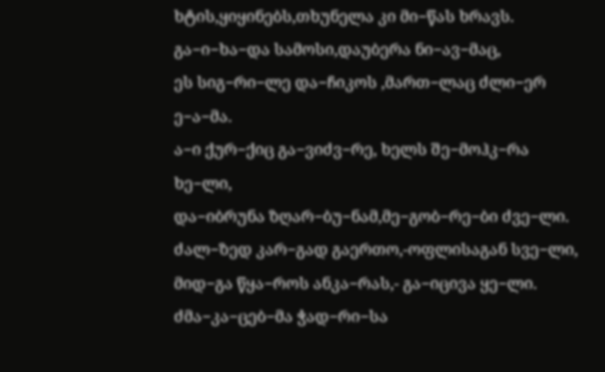ხტის,ყიყინებს,თხუნელა კი მი−წას ხრავს.
გა−ი−ხა−და სამოსი,დაუბერა ნი−ავ−მაც,
ეს სიგ−რი−ლე და−ჩიკოს ,მართ−ლაც ძლი−ერ ე−ა−მა.
ა−ი ქურ−ქიც გა−ვიძვ−რე, ხელს შე−მოჰკ−რა ხე−ლი,
და−იბრუნა ზღარ−ბუ−ნამ,მე−გობ−რე−ბი ძვე−ლი.
ძალ−ზედ კარ−გად გაერთო,-ოფლისაგან სვე−ლი,
მიდ−გა წყა−როს ანკა−რას,- გა−იცივა ყე−ლი.
ძმა−კა−ცებ−მა ჭად−რი−სა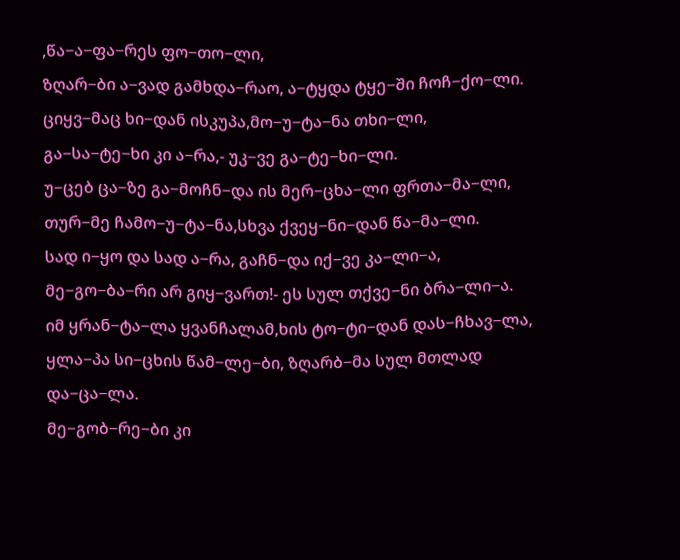,წა−ა−ფა−რეს ფო−თო−ლი,
ზღარ−ბი ა−ვად გამხდა−რაო, ა−ტყდა ტყე−ში ჩოჩ−ქო−ლი.
ციყვ−მაც ხი−დან ისკუპა,მო−უ−ტა−ნა თხი−ლი,
გა−სა−ტე−ხი კი ა−რა,- უკ−ვე გა−ტე−ხი−ლი.
უ−ცებ ცა−ზე გა−მოჩნ−და ის მერ−ცხა−ლი ფრთა−მა−ლი,
თურ−მე ჩამო−უ−ტა−ნა,სხვა ქვეყ−ნი−დან წა−მა−ლი.
სად ი−ყო და სად ა−რა, გაჩნ−და იქ−ვე კა−ლი−ა,
მე−გო−ბა−რი არ გიყ−ვართ!- ეს სულ თქვე−ნი ბრა−ლი−ა.
იმ ყრან−ტა−ლა ყვანჩალამ,ხის ტო−ტი−დან დას−ჩხავ−ლა,
ყლა−პა სი−ცხის წამ−ლე−ბი, ზღარბ−მა სულ მთლად და−ცა−ლა.
მე−გობ−რე−ბი კი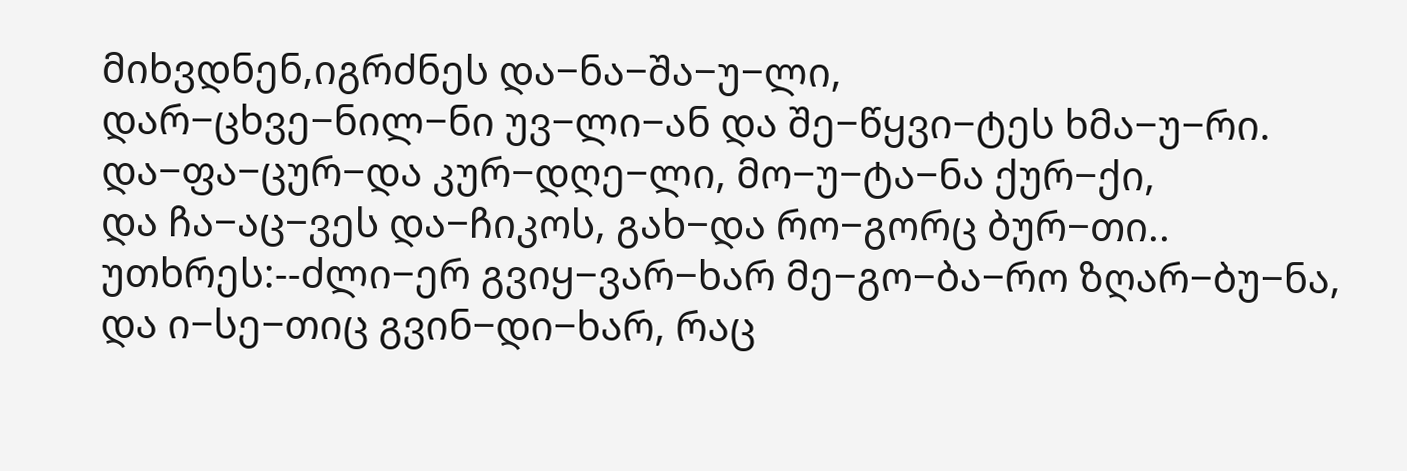მიხვდნენ,იგრძნეს და−ნა−შა−უ−ლი,
დარ−ცხვე−ნილ−ნი უვ−ლი−ან და შე−წყვი−ტეს ხმა−უ−რი.
და−ფა−ცურ−და კურ−დღე−ლი, მო−უ−ტა−ნა ქურ−ქი,
და ჩა−აც−ვეს და−ჩიკოს, გახ−და რო−გორც ბურ−თი..
უთხრეს:--ძლი−ერ გვიყ−ვარ−ხარ მე−გო−ბა−რო ზღარ−ბუ−ნა,
და ი−სე−თიც გვინ−დი−ხარ, რაც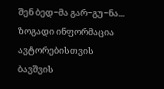შენ ბედ−მა გარ−გუ−ნა...
ზოგადი ინფორმაცია
ავტორებისთვის
ბავშვის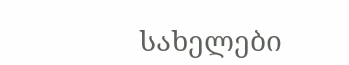სახელები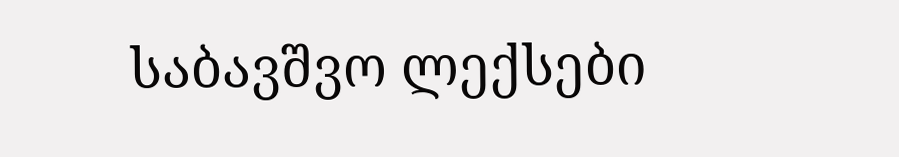საბავშვო ლექსები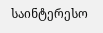საინტერესო